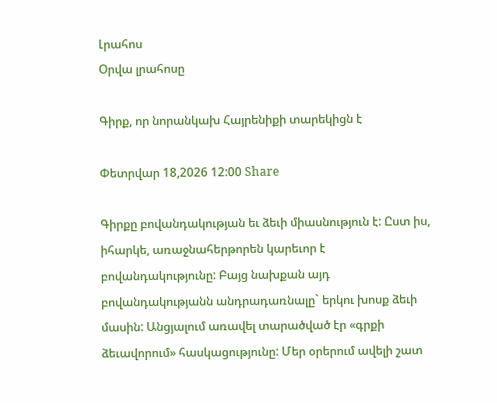Լրահոս
Օրվա լրահոսը

Գիրք, որ նորանկախ Հայրենիքի տարեկիցն է

Փետրվար 18,2026 12:00 Share

Գիրքը բովանդակության եւ ձեւի միասնություն է: Ըստ իս, իհարկե, առաջնահերթորեն կարեւոր է բովանդակությունը: Բայց նախքան այդ բովանդակությանն անդրադառնալը` երկու խոսք ձեւի մասին: Անցյալում առավել տարածված էր «գրքի ձեւավորում» հասկացությունը: Մեր օրերում ավելի շատ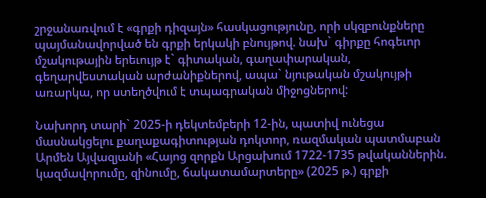շրջանառվում է «գրքի դիզայն» հասկացությունը, որի սկզբունքները պայմանավորված են գրքի երկակի բնույթով. նախ` գիրքը հոգեւոր մշակութային երեւույթ է` գիտական, գաղափարական, գեղարվեստական արժանիքներով, ապա` նյութական մշակույթի առարկա, որ ստեղծվում է տպագրական միջոցներով:

Նախորդ տարի` 2025-ի դեկտեմբերի 12-ին, պատիվ ունեցա մասնակցելու քաղաքագիտության դոկտոր, ռազմական պատմաբան Արմեն Այվազյանի «Հայոց զորքն Արցախում 1722-1735 թվականներին. կազմավորումը, զինումը, ճակատամարտերը» (2025 թ.) գրքի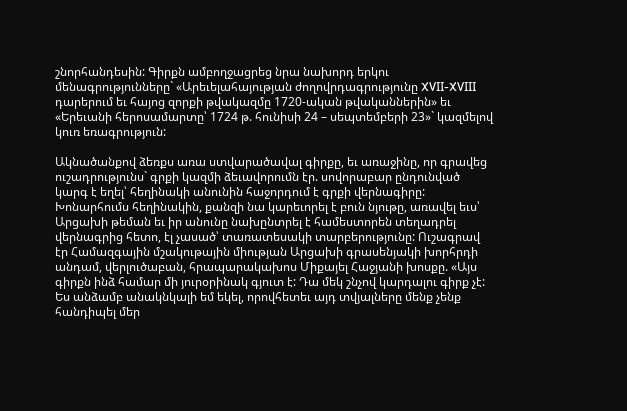շնորհանդեսին: Գիրքն ամբողջացրեց նրա նախորդ երկու մենագրությունները` «Արեւելահայության ժողովրդագրությունը XVII-XVIII դարերում եւ հայոց զորքի թվակազմը 1720-ական թվականներին» եւ «Երեւանի հերոսամարտը՝ 1724 թ. հունիսի 24 – սեպտեմբերի 23»` կազմելով կուռ եռագրություն:

Ակնածանքով ձեռքս առա ստվարածավալ գիրքը, եւ առաջինը, որ գրավեց ուշադրությունս` գրքի կազմի ձեւավորումն էր. սովորաբար ընդունված կարգ է եղել՝ հեղինակի անունին հաջորդում է գրքի վերնագիրը: Խոնարհումս հեղինակին, քանզի նա կարեւորել է բուն նյութը, առավել եւս՝ Արցախի թեման եւ իր անունը նախընտրել է համեստորեն տեղադրել վերնագրից հետո, էլ չասած՝ տառատեսակի տարբերությունը: Ուշագրավ էր Համազգային մշակութային միության Արցախի գրասենյակի խորհրդի անդամ, վերլուծաբան, հրապարակախոս Միքայել Հաջյանի խոսքը. «Այս գիրքն ինձ համար մի յուրօրինակ գյուտ է: Դա մեկ շնչով կարդալու գիրք չէ: Ես անձամբ անակնկալի եմ եկել, որովհետեւ այդ տվյալները մենք չենք հանդիպել մեր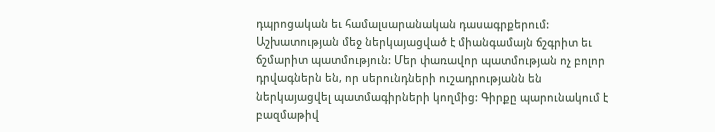դպրոցական եւ համալսարանական դասագրքերում: Աշխատության մեջ ներկայացված է միանգամայն ճշգրիտ եւ ճշմարիտ պատմություն: Մեր փառավոր պատմության ոչ բոլոր դրվագներն են, որ սերունդների ուշադրությանն են ներկայացվել պատմագիրների կողմից: Գիրքը պարունակում է բազմաթիվ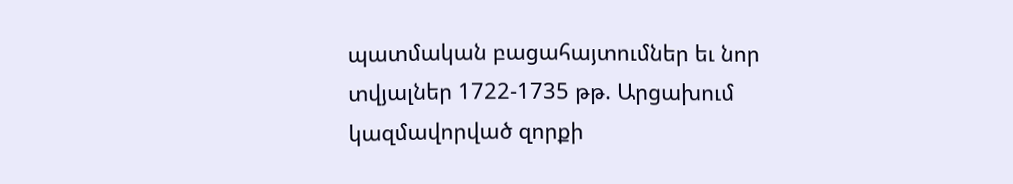պատմական բացահայտումներ եւ նոր տվյալներ 1722-1735 թթ. Արցախում կազմավորված զորքի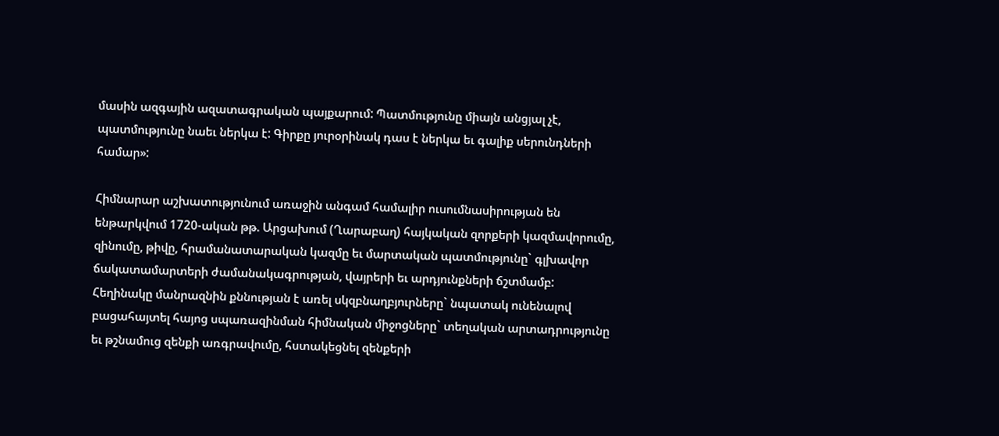մասին ազգային ազատագրական պայքարում: Պատմությունը միայն անցյալ չէ, պատմությունը նաեւ ներկա է: Գիրքը յուրօրինակ դաս է ներկա եւ գալիք սերունդների համար»:

Հիմնարար աշխատությունում առաջին անգամ համալիր ուսումնասիրության են ենթարկվում 1720-ական թթ. Արցախում (Ղարաբաղ) հայկական զորքերի կազմավորումը, զինումը, թիվը, հրամանատարական կազմը եւ մարտական պատմությունը` գլխավոր ճակատամարտերի ժամանակագրության, վայրերի եւ արդյունքների ճշտմամբ: Հեղինակը մանրազնին քննության է առել սկզբնաղբյուրները` նպատակ ունենալով բացահայտել հայոց սպառազինման հիմնական միջոցները` տեղական արտադրությունը եւ թշնամուց զենքի առգրավումը, հստակեցնել զենքերի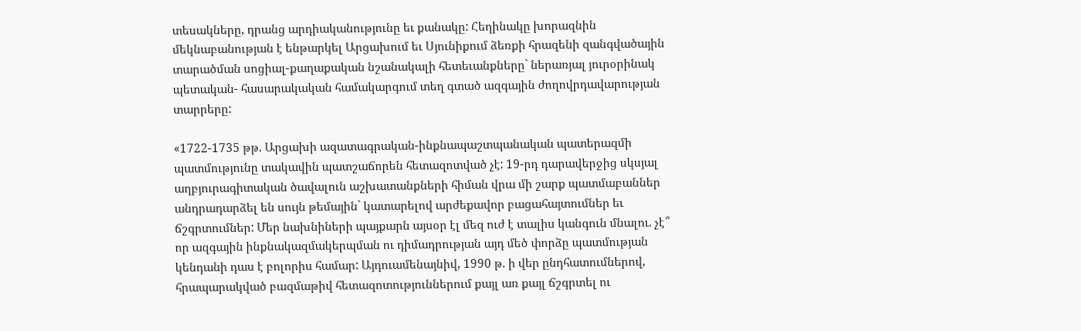տեսակները, դրանց արդիականությունը եւ քանակը: Հեղինակը խորազնին մեկնաբանության է ենթարկել Արցախում եւ Սյունիքում ձեռքի հրազենի զանգվածային տարածման սոցիալ-քաղաքական նշանակալի հետեւանքները` ներառյալ յուրօրինակ պետական- հասարակական համակարգում տեղ գտած ազգային ժողովրդավարության տարրերը:

«1722-1735 թթ. Արցախի ազատագրական-ինքնապաշտպանական պատերազմի պատմությունը տակավին պատշաճորեն հետազոտված չէ: 19-րդ դարավերջից սկսյալ աղբյուրագիտական ծավալուն աշխատանքների հիման վրա մի շարք պատմաբաններ անդրադարձել են սույն թեմային` կատարելով արժեքավոր բացահայտումներ եւ ճշգրտումներ: Մեր նախնիների պայքարն այսօր էլ մեզ ուժ է տալիս կանգուն մնալու. չէ՞ որ ազգային ինքնակազմակերպման ու դիմադրության այդ մեծ փորձը պատմության կենդանի դաս է բոլորիս համար: Այդուամենայնիվ, 1990 թ. ի վեր ընդհատումներով, հրապարակված բազմաթիվ հետազոտություններում քայլ առ քայլ ճշգրտել ու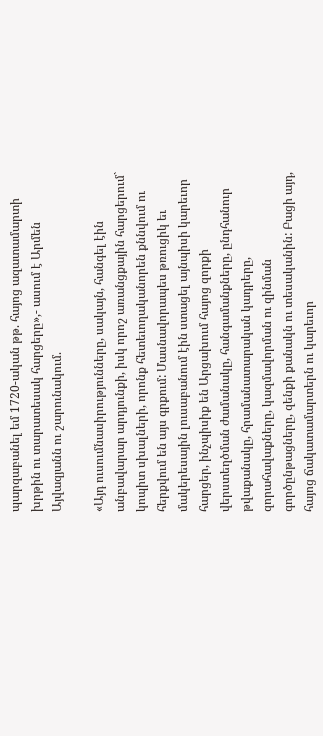պարզաբանել եմ 1720-ական թթ. հայոց ազատամարտի խրթին ու տարատեսակ հարցերը»,- ասում է Արմեն Այվազյանն ու շարունակում.

«Այդ ուսումնասիրությունները, սակայն, հանգել էին անբավարար արդյունքի, իսկ որոշ առանցքային հարցերում` կոպիտ սխալների, որոնք հետեւողականորեն քննվում ու հերքվում են այս գրքում: Մասնավորապես թռուցիկ եւ մակերեսային լուսաբանում էին ստացել այնպիսի կարեւոր հարցեր, ինչպիսիք են Արցախում հայոց զորքի վերստեղծման ժամանակը, հանգամանքները, ընդհանուր թվաքանակը, հրամանատարական կադրերը, զորահավաքները, կազմավորման ու զինման գործընթացները, զենքի քանակն ու տեսականին: Բացի այդ, հայոց ճակատամարտերն ու կարեւոր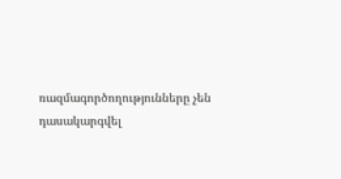ռազմագործողությունները չեն դասակարգվել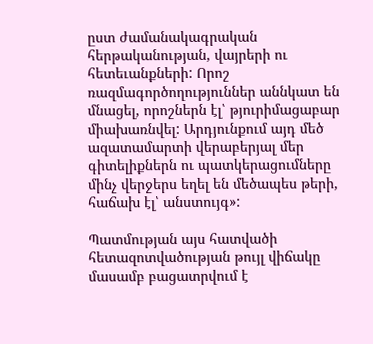ըստ ժամանակագրական հերթականության, վայրերի ու հետեւանքների: Որոշ ռազմագործողություններ աննկատ են մնացել, որոշներն էլ՝ թյուրիմացաբար միախառնվել: Արդյունքում այդ մեծ ազատամարտի վերաբերյալ մեր գիտելիքներն ու պատկերացումները մինչ վերջերս եղել են մեծապես թերի, հաճախ էլ՝ անստույգ»:

Պատմության այս հատվածի հետազոտվածության թույլ վիճակը մասամբ բացատրվում է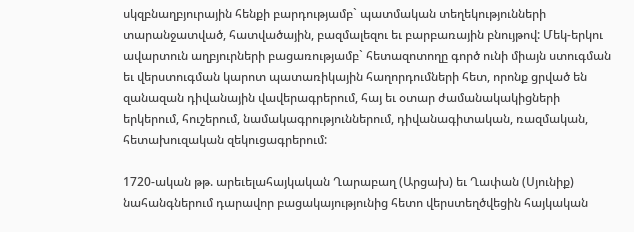սկզբնաղբյուրային հենքի բարդությամբ` պատմական տեղեկությունների տարանջատված, հատվածային, բազմալեզու եւ բարբառային բնույթով: Մեկ-երկու ավարտուն աղբյուրների բացառությամբ` հետազոտողը գործ ունի միայն ստուգման եւ վերստուգման կարոտ պատառիկային հաղորդումների հետ, որոնք ցրված են զանազան դիվանային վավերագրերում, հայ եւ օտար ժամանակակիցների երկերում, հուշերում, նամակագրություններում, դիվանագիտական, ռազմական, հետախուզական զեկուցագրերում:

1720-ական թթ. արեւելահայկական Ղարաբաղ (Արցախ) եւ Ղափան (Սյունիք) նահանգներում դարավոր բացակայությունից հետո վերստեղծվեցին հայկական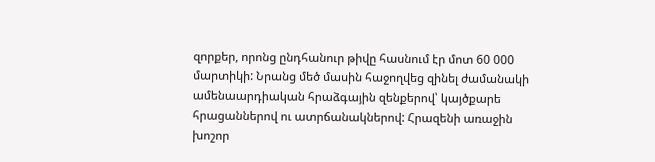զորքեր, որոնց ընդհանուր թիվը հասնում էր մոտ 60 000 մարտիկի: Նրանց մեծ մասին հաջողվեց զինել ժամանակի ամենաարդիական հրաձգային զենքերով՝ կայծքարե հրացաններով ու ատրճանակներով: Հրազենի առաջին խոշոր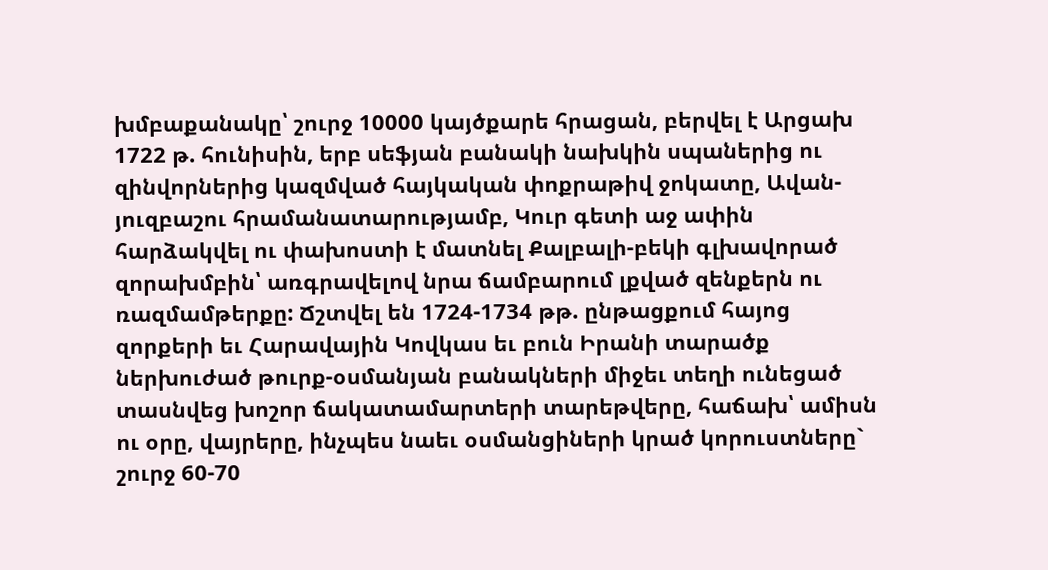խմբաքանակը՝ շուրջ 10000 կայծքարե հրացան, բերվել է Արցախ 1722 թ. հունիսին, երբ սեֆյան բանակի նախկին սպաներից ու զինվորներից կազմված հայկական փոքրաթիվ ջոկատը, Ավան-յուզբաշու հրամանատարությամբ, Կուր գետի աջ ափին հարձակվել ու փախոստի է մատնել Քալբալի-բեկի գլխավորած զորախմբին՝ առգրավելով նրա ճամբարում լքված զենքերն ու ռազմամթերքը: Ճշտվել են 1724-1734 թթ. ընթացքում հայոց զորքերի եւ Հարավային Կովկաս եւ բուն Իրանի տարածք ներխուժած թուրք-օսմանյան բանակների միջեւ տեղի ունեցած տասնվեց խոշոր ճակատամարտերի տարեթվերը, հաճախ՝ ամիսն ու օրը, վայրերը, ինչպես նաեւ օսմանցիների կրած կորուստները` շուրջ 60-70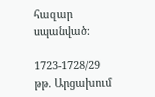հազար սպանված:

1723-1728/29 թթ. Արցախում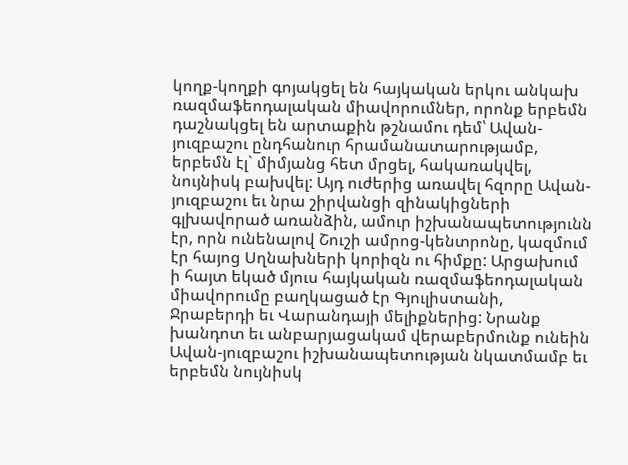կողք-կողքի գոյակցել են հայկական երկու անկախ ռազմաֆեոդալական միավորումներ, որոնք երբեմն դաշնակցել են արտաքին թշնամու դեմ՝ Ավան-յուզբաշու ընդհանուր հրամանատարությամբ, երբեմն էլ` միմյանց հետ մրցել, հակառակվել, նույնիսկ բախվել: Այդ ուժերից առավել հզորը Ավան-յուզբաշու եւ նրա շիրվանցի զինակիցների գլխավորած առանձին, ամուր իշխանապետությունն էր, որն ունենալով Շուշի ամրոց-կենտրոնը, կազմում էր հայոց Սղնախների կորիզն ու հիմքը: Արցախում ի հայտ եկած մյուս հայկական ռազմաֆեոդալական միավորումը բաղկացած էր Գյուլիստանի, Ջրաբերդի եւ Վարանդայի մելիքներից: Նրանք խանդոտ եւ անբարյացակամ վերաբերմունք ունեին Ավան-յուզբաշու իշխանապետության նկատմամբ եւ երբեմն նույնիսկ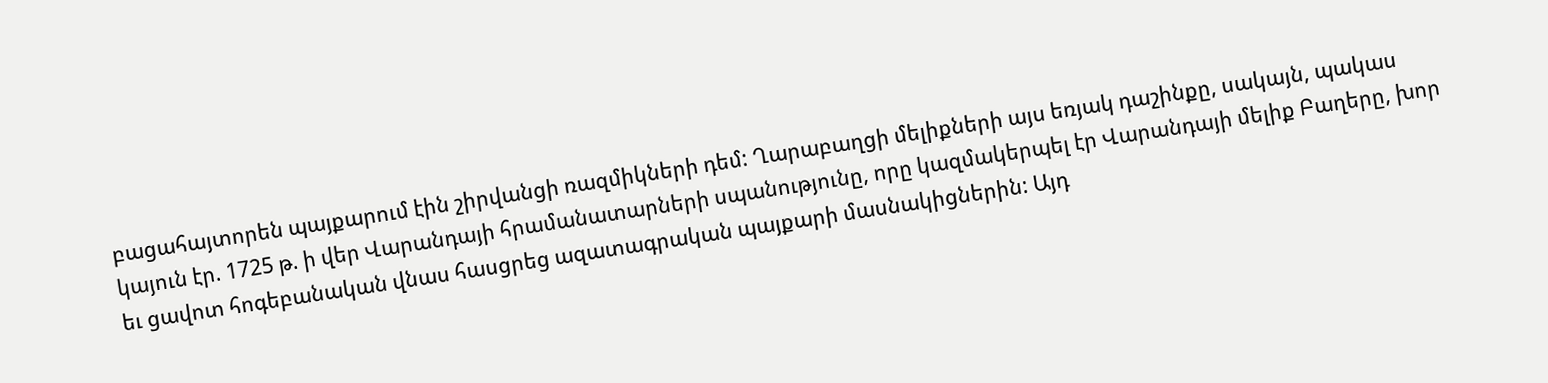բացահայտորեն պայքարում էին շիրվանցի ռազմիկների դեմ: Ղարաբաղցի մելիքների այս եռյակ դաշինքը, սակայն, պակաս կայուն էր. 1725 թ. ի վեր Վարանդայի հրամանատարների սպանությունը, որը կազմակերպել էր Վարանդայի մելիք Բաղերը, խոր եւ ցավոտ հոգեբանական վնաս հասցրեց ազատագրական պայքարի մասնակիցներին: Այդ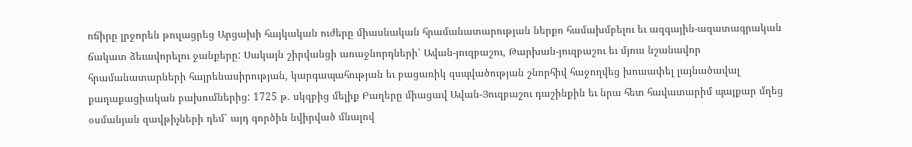ոճիրը լրջորեն թուլացրեց Արցախի հայկական ուժերը միասնական հրամանատարության ներքո համախմբելու եւ ազգային-ազատագրական ճակատ ձեւավորելու ջանքերը: Սակայն շիրվանցի առաջնորդների՝ Ավան-յուզբաշու, Թարխան-յուզբաշու եւ մյուս նշանավոր հրամանատարների հայրենասիրության, կարգապահության եւ բացառիկ զսպվածության շնորհիվ հաջողվեց խուսափել լայնածավալ քաղաքացիական բախումներից: 1725 թ. սկզբից մելիք Բաղերը միացավ Ավան-Յուզբաշու դաշինքին եւ նրա հետ հավատարիմ պայքար մղեց օսմանյան զավթիչների դեմ՝ այդ գործին նվիրված մնալով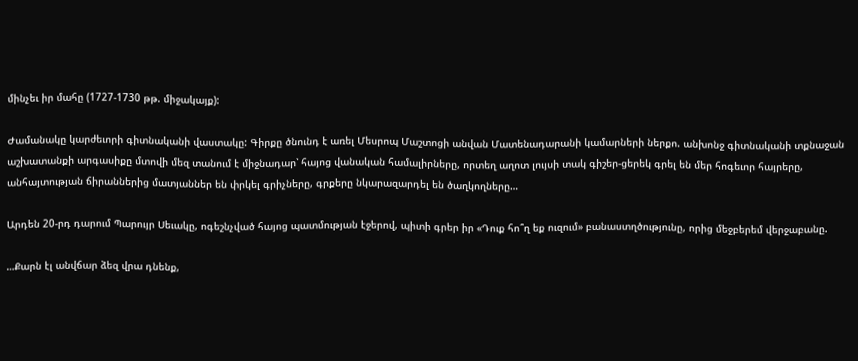մինչեւ իր մահը (1727-1730 թթ. միջակայք):

Ժամանակը կարժեւորի գիտնականի վաստակը: Գիրքը ծնունդ է առել Մեսրոպ Մաշտոցի անվան Մատենադարանի կամարների ներքո. անխոնջ գիտնականի տքնաջան աշխատանքի արգասիքը մտովի մեզ տանում է միջնադար՝ հայոց վանական համալիրները, որտեղ աղոտ լույսի տակ գիշեր-ցերեկ գրել են մեր հոգեւոր հայրերը, անհայտության ճիրաններից մատյաններ են փրկել գրիչները, գրքերը նկարազարդել են ծաղկողները…

Արդեն 20-րդ դարում Պարույր Սեւակը, ոգեշնչված հայոց պատմության էջերով, պիտի գրեր իր «Դուք հո՞ղ եք ուզում» բանաստղծությունը, որից մեջբերեմ վերջաբանը.

…Քարն էլ անվճար ձեզ վրա դնենք,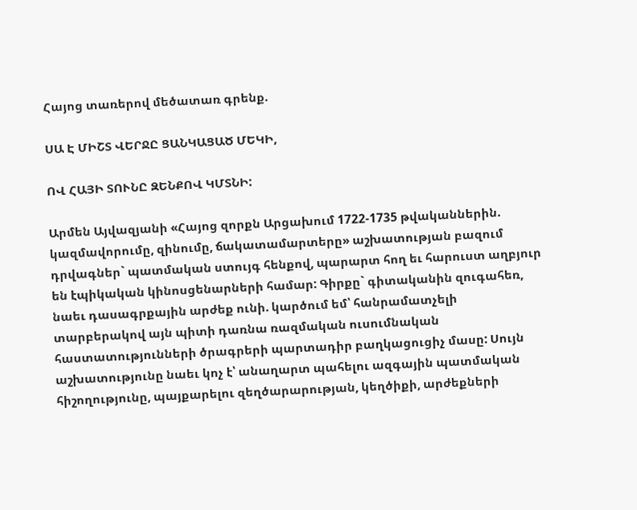Հայոց տառերով մեծատառ գրենք.

ՍԱ Է ՄԻՇՏ ՎԵՐՋԸ ՑԱՆԿԱՑԱԾ ՄԵԿԻ,

ՈՎ ՀԱՅԻ ՏՈՒՆԸ ԶԵՆՔՈՎ ԿՄՏՆԻ:

Արմեն Այվազյանի «Հայոց զորքն Արցախում 1722-1735 թվականներին. կազմավորումը, զինումը, ճակատամարտերը» աշխատության բազում դրվագներ` պատմական ստույգ հենքով, պարարտ հող եւ հարուստ աղբյուր են էպիկական կինոսցենարների համար: Գիրքը` գիտականին զուգահեռ, նաեւ դասագրքային արժեք ունի. կարծում եմ՝ հանրամատչելի տարբերակով այն պիտի դառնա ռազմական ուսումնական հաստատությունների ծրագրերի պարտադիր բաղկացուցիչ մասը: Սույն աշխատությունը նաեւ կոչ է՝ անաղարտ պահելու ազգային պատմական հիշողությունը, պայքարելու զեղծարարության, կեղծիքի, արժեքների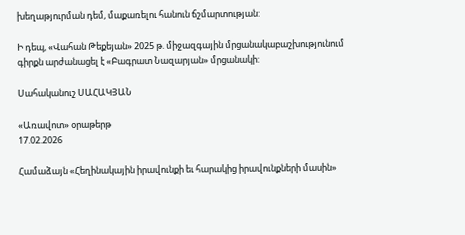խեղաթյուրման դեմ, մաքառելու հանուն ճշմարտության:

Ի դեպ, «Վահան Թեքեյան» 2025 թ. միջազգային մրցանակաբաշխությունում գիրքն արժանացել է «Բագրատ Նազարյան» մրցանակի:

Սահականուշ ՍԱՀԱԿՅԱՆ

«Առավոտ» օրաթերթ
17.02.2026

Համաձայն «Հեղինակային իրավունքի եւ հարակից իրավունքների մասին»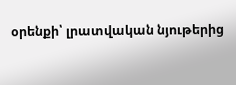օրենքի՝ լրատվական նյութերից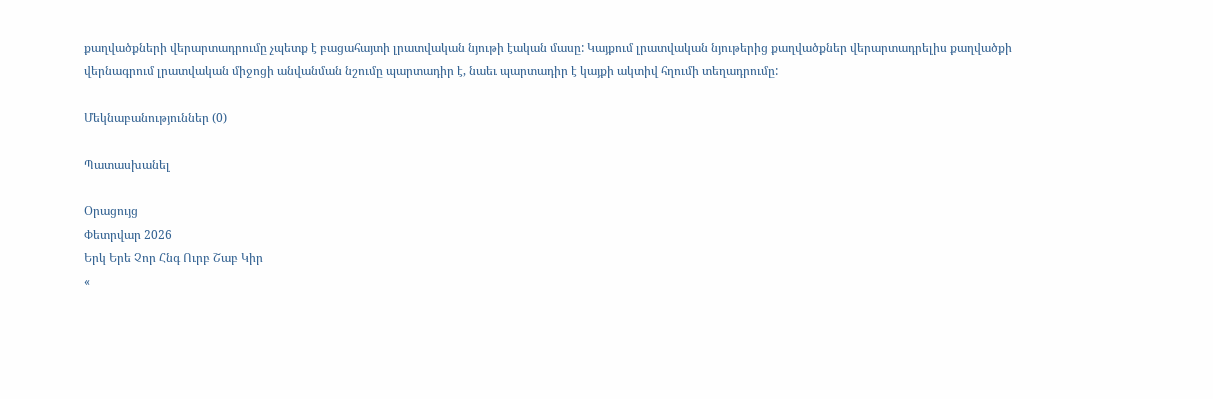քաղվածքների վերարտադրումը չպետք է բացահայտի լրատվական նյութի էական մասը: Կայքում լրատվական նյութերից քաղվածքներ վերարտադրելիս քաղվածքի վերնագրում լրատվական միջոցի անվանման նշումը պարտադիր է, նաեւ պարտադիր է կայքի ակտիվ հղումի տեղադրումը:

Մեկնաբանություններ (0)

Պատասխանել

Օրացույց
Փետրվար 2026
Երկ Երե Չոր Հնգ Ուրբ Շաբ Կիր
«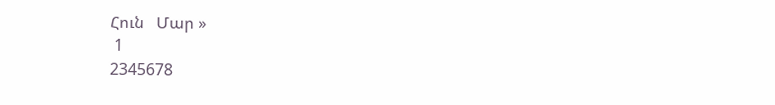Հուն   Մար »
 1
2345678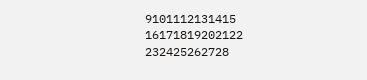9101112131415
16171819202122
232425262728